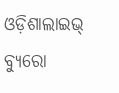ଓଡ଼ିଶାଲାଇଭ୍‌ ବ୍ୟୁରୋ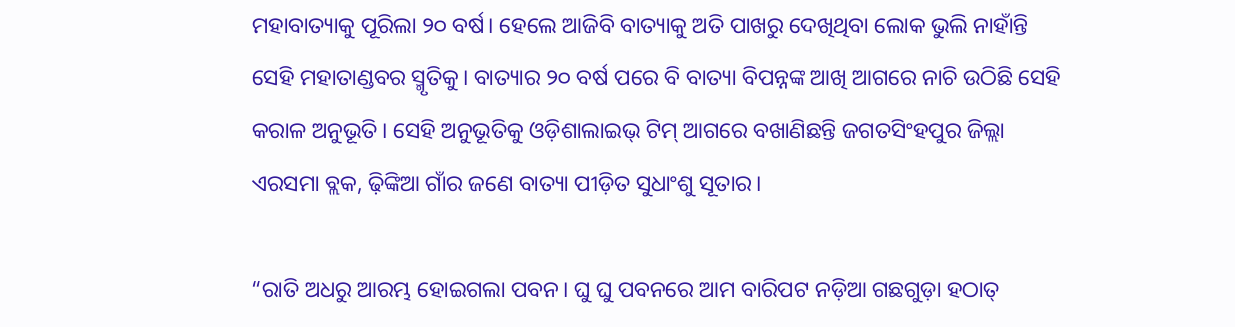ମହାବାତ୍ୟାକୁ ପୂରିଲା ୨୦ ବର୍ଷ। ହେଲେ ଆଜିବି ବାତ୍ୟାକୁ ଅତି ପାଖରୁ ଦେଖିଥିବା ଲୋକ ଭୁଲି ନାହାଁନ୍ତି ସେହି ମହାତାଣ୍ଡବର ସ୍ମୃତିକୁ। ବାତ୍ୟାର ୨୦ ବର୍ଷ ପରେ ବି ବାତ୍ୟା ବିପନ୍ନଙ୍କ ଆଖି ଆଗରେ ନାଚି ଉଠିଛି ସେହି କରାଳ ଅନୁଭୂତି। ସେହି ଅନୁଭୂତିକୁ ଓଡ଼ିଶାଲାଇଭ୍‌ ଟିମ୍‌ ଆଗରେ ବଖାଣିଛନ୍ତି ଜଗତସିଂହପୁର ଜିଲ୍ଲା ଏରସମା ବ୍ଲକ, ଢ଼ିଙ୍କିଆ ଗାଁର ଜଣେ ବାତ୍ୟା ପୀଡ଼ିତ ସୁଧାଂଶୁ ସୂତାର।

“ରାତି ଅଧରୁ ଆରମ୍ଭ ହୋଇଗଲା ପବନ। ଘୁ ଘୁ ପବନରେ ଆମ ବାରିପଟ ନଡ଼ିଆ ଗଛଗୁଡ଼ା ହଠାତ୍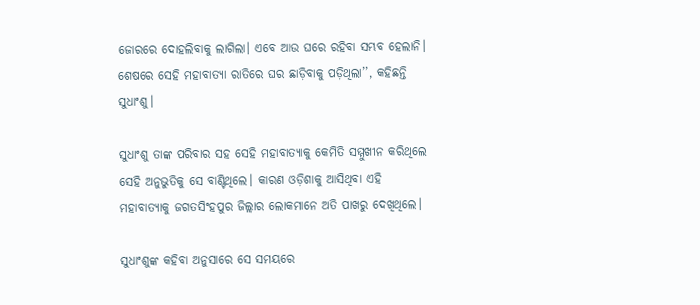ଜୋରରେ ଦୋହଲିବାକୁ ଲାଗିଲା। ଏବେ ଆଉ ଘରେ ରହିବା ସମ୍ଭବ ହେଲାନି। ଶେଷରେ ସେହି ମହାବାତ୍ୟା ରାତିରେ ଘର ଛାଡ଼ିବାକୁ ପଡ଼ିଥିଲା’’, କହିଛନ୍ତି ସୁଧାଂଶୁ।

ସୁଧାଂଶୁ ତାଙ୍କ ପରିବାର ସହ ସେହି ମହାବାତ୍ୟାକୁ କେମିତି ସମ୍ମୁଖୀନ କରିଥିଲେ ସେହି ଅନୁଭୁତିକୁ ସେ ବାଣ୍ଟିଥିଲେ। କାରଣ ଓଡ଼ିଶାକୁ ଆସିଥିବା ଏହି ମହାବାତ୍ୟାକୁ ଜଗତସିଂହପୁର ଜିଲ୍ଲାର ଲୋକମାନେ ଅତି ପାଖରୁ ଦେଖିଥିଲେ।

ସୁଧାଂଶୁଙ୍କ କହିବା ଅନୁସାରେ ସେ ସମୟରେ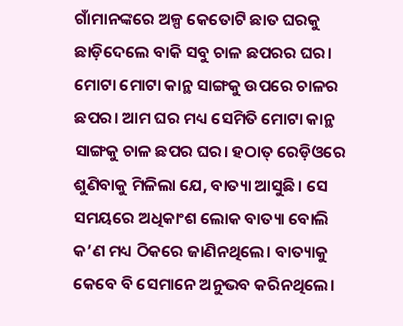ଗାଁମାନଙ୍କରେ ଅଳ୍ପ କେତୋଟି ଛାତ ଘରକୁ ଛାଡ଼ିଦେଲେ ବାକି ସବୁ ଚାଳ ଛପରର ଘର। ମୋଟା ମୋଟା କାନ୍ଥ ସାଙ୍ଗକୁ ଉପରେ ଚାଳର ଛପର। ଆମ ଘର ମଧ୍ୟ ସେମିତି ମୋଟା କାନ୍ଥ ସାଙ୍ଗକୁ ଚାଳ ଛପର ଘର। ହଠାତ୍ ରେଡ଼ିଓରେ ଶୁଣିବାକୁ ମିଳିଲା ଯେ, ବାତ୍ୟା ଆସୁଛି। ସେ ସମୟରେ ଅଧିକାଂଶ ଲୋକ ବାତ୍ୟା ବୋଲି କ’ଣ ମଧ୍ୟ ଠିକରେ ଜାଣିନଥିଲେ। ବାତ୍ୟାକୁ କେବେ ବି ସେମାନେ ଅନୁଭବ କରିନଥିଲେ।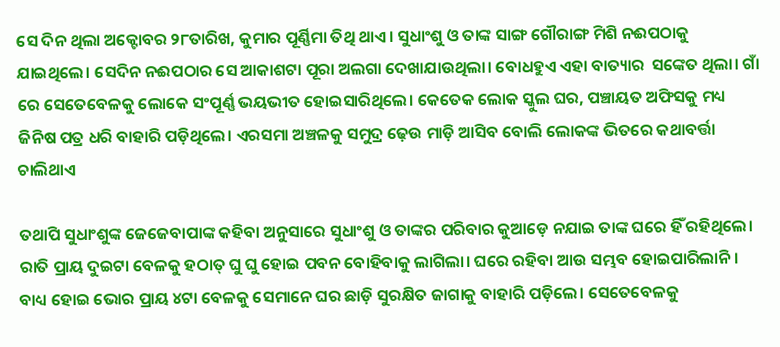ସେ ଦିନ ଥିଲା ଅକ୍ଟୋବର ୨୮ତାରିଖ, କୁମାର ପୂର୍ଣ୍ଣିମା ତିଥି ଥାଏ। ସୁଧାଂଶୁ ଓ ତାଙ୍କ ସାଙ୍ଗ ଗୌରାଙ୍ଗ ମିଶି ନଈପଠାକୁ ଯାଇଥିଲେ। ସେଦିନ ନଈପଠାର ସେ ଆକାଶଟା ପୂରା ଅଲଗା ଦେଖାଯାଉଥିଲା। ବୋଧହୁଏ ଏହା ବାତ୍ୟାର  ସଙ୍କେତ ଥିଲା। ଗାଁ ରେ ସେତେବେଳକୁ ଲୋକେ ସଂପୂର୍ଣ୍ଣ ଭୟଭୀତ ହୋଇସାରିଥିଲେ। କେତେକ ଲୋକ ସ୍କୁଲ ଘର, ପଞ୍ଚାୟତ ଅଫିସକୁ ମଧ୍ୟ ଜିନିଷ ପତ୍ର ଧରି ବାହାରି ପଡ଼ିଥିଲେ। ଏରସମା ଅଞ୍ଚଳକୁ ସମୁଦ୍ର ଢ଼େଉ ମାଡ଼ି ଆସିବ ବୋଲି ଲୋକଙ୍କ ଭିତରେ କଥାବର୍ତ୍ତା ଚାଲିଥାଏ

ତଥାପି ସୁଧାଂଶୁଙ୍କ ଜେଜେବାପାଙ୍କ କହିବା ଅନୁସାରେ ସୁଧାଂଶୁ ଓ ତାଙ୍କର ପରିବାର କୁଆଡ଼େ ନଯାଇ ତାଙ୍କ ଘରେ ହିଁ ରହିଥିଲେ। ରାତି ପ୍ରାୟ ଦୁଇଟା ବେଳକୁ ହଠାତ୍ ଘୁ ଘୁ ହୋଇ ପବନ ବୋହିବାକୁ ଲାଗିଲା। ଘରେ ରହିବା ଆଉ ସମ୍ଭବ ହୋଇପାରିଲାନି। ବାଧ୍ୟ ହୋଇ ଭୋର ପ୍ରାୟ ୪ଟା ବେଳକୁ ସେମାନେ ଘର ଛାଡ଼ି ସୁରକ୍ଷିତ ଜାଗାକୁ ବାହାରି ପଡ଼ିଲେ। ସେତେବେଳକୁ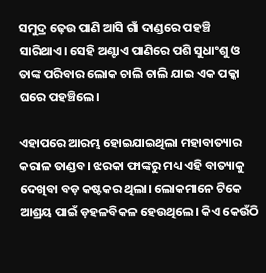ସମୁଦ୍ର ଢ଼େଉ ପାଣି ଆସି ଗାଁ ଦାଣ୍ଡରେ ପହଞ୍ଚି ସାରିଥାଏ। ସେହି ଅଣ୍ଟାଏ ପାଣିରେ ପଶି ସୁଧାଂଶୁ ଓ ତାଙ୍କ ପରିବାର ଲୋକ ଚାଲି ଚାଲି ଯାଇ ଏକ ପକ୍କା ଘରେ ପହଞ୍ଚିଲେ।

ଏହାପରେ ଆରମ୍ଭ ହୋଇଯାଇଥିଲା ମହାବାତ୍ୟାର କରାଳ ତାଣ୍ଡବ। ଝରକା ଫାଙ୍କରୁ ମଧ୍ୟ ଏହି ବାତ୍ୟାକୁ ଦେଖିବା ବଡ଼ କଷ୍ଟକର ଥିଲା। ଲୋକମାନେ ଟିକେ ଆଶ୍ରୟ ପାଇଁ ଡ଼ହଳବିକଳ ହେଉଥିଲେ। କିଏ କେଉଁଠି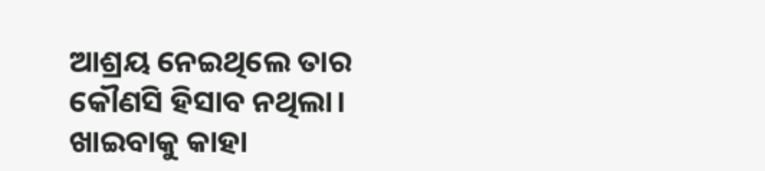ଆଶ୍ରୟ ନେଇଥିଲେ ତାର କୌଣସି ହିସାବ ନଥିଲା। ଖାଇବାକୁ କାହା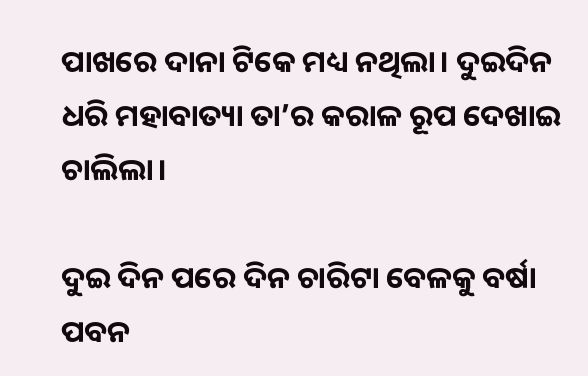ପାଖରେ ଦାନା ଟିକେ ମଧ୍ୟ ନଥିଲା। ଦୁଇଦିନ ଧରି ମହାବାତ୍ୟା ତା’ର କରାଳ ରୂପ ଦେଖାଇ ଚାଲିଲା।

ଦୁଇ ଦିନ ପରେ ଦିନ ଚାରିଟା ବେଳକୁ ବର୍ଷା ପବନ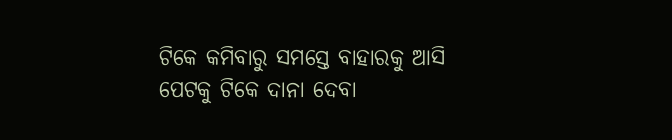ଟିକେ କମିବାରୁ ସମସ୍ତେ ବାହାରକୁ ଆସି ପେଟକୁ ଟିକେ ଦାନା ଦେବା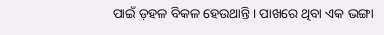ପାଇଁ ଡ଼ହଳ ବିକଳ ହେଉଥାନ୍ତି। ପାଖରେ ଥିବା ଏକ ଭଙ୍ଗା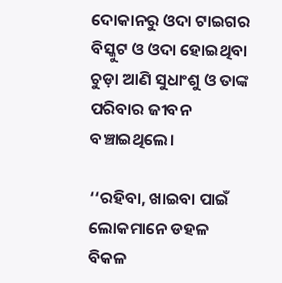ଦୋକାନରୁ ଓଦା ଟାଇଗର ବିସ୍କୁଟ ଓ ଓଦା ହୋଇଥିବା ଚୁଡ଼ା ଆଣି ସୁଧାଂଶୁ ଓ ତାଙ୍କ ପରିବାର ଜୀବନ ବଞ୍ଚାଇଥିଲେ।

‘‘ରହିବା, ଖାଇବା ପାଇଁ ଲୋକମାନେ ଡହଳ ବିକଳ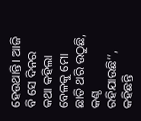ହେଉଥାନ୍ତି। ଆଜି ବି ସେ ଦିନର କଥା କହିଲା ବେଳକୁ ମୋ ଛାତି ଥରି ଉଠୁଛି, କଣ୍ଠ ରହିଯାଉଛି’’, କହିଛନ୍ତି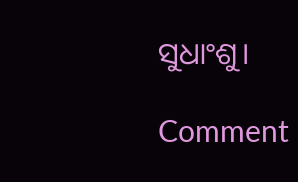ସୁଧାଂଶୁ।

Comment